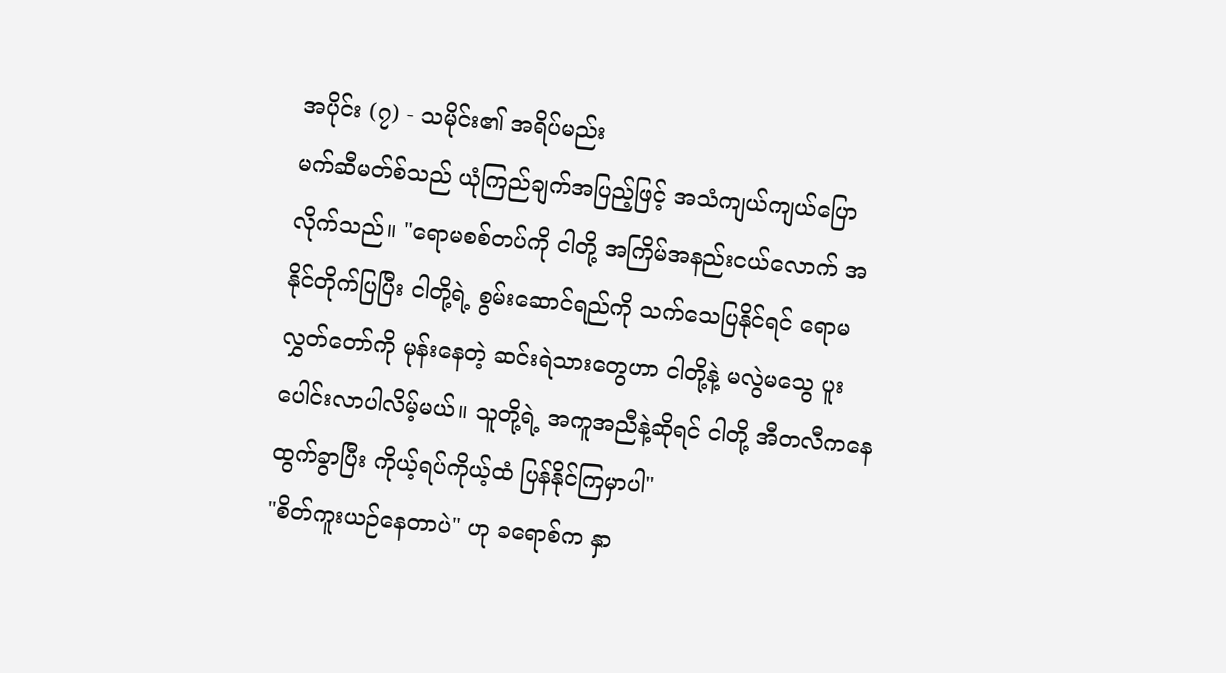အပိုင်း (၇) - သမိုင်း၏ အရိပ်မည်း
မက်ဆီမတ်စ်သည် ယုံကြည်ချက်အပြည့်ဖြင့် အသံကျယ်ကျယ်ပြောလိုက်သည်။ "ရောမစစ်တပ်ကို ငါတို့ အကြိမ်အနည်းငယ်လောက် အနိုင်တိုက်ပြပြီး ငါတို့ရဲ့ စွမ်းဆောင်ရည်ကို သက်သေပြနိုင်ရင် ရောမလွှတ်တော်ကို မုန်းနေတဲ့ ဆင်းရဲသားတွေဟာ ငါတို့နဲ့ မလွဲမသွေ ပူးပေါင်းလာပါလိမ့်မယ်။ သူတို့ရဲ့ အကူအညီနဲ့ဆိုရင် ငါတို့ အီတလီကနေ ထွက်ခွာပြီး ကိုယ့်ရပ်ကိုယ့်ထံ ပြန်နိုင်ကြမှာပါ"
"စိတ်ကူးယဉ်နေတာပဲ" ဟု ခရောစ်က နှာ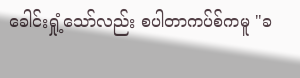ခေါင်းရှုံ့သော်လည်း စပါတာကပ်စ်ကမူ "ခ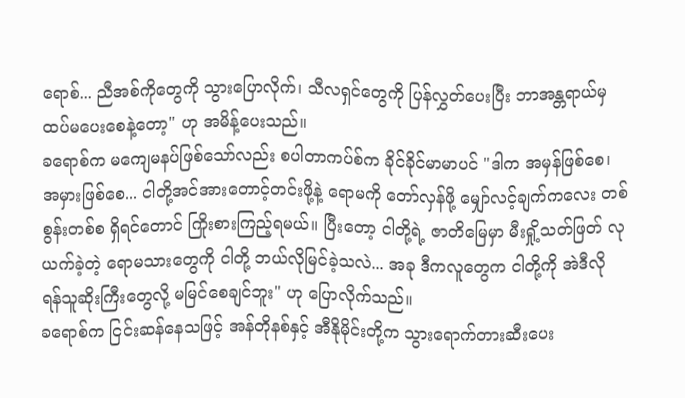ရောစ်... ညီအစ်ကိုတွေကို သွားပြောလိုက်၊ သီလရှင်တွေကို ပြန်လွှတ်ပေးပြီး ဘာအန္တရာယ်မှ ထပ်မပေးစေနဲ့တော့" ဟု အမိန့်ပေးသည်။
ခရောစ်က မကျေမနပ်ဖြစ်သော်လည်း စပါတာကပ်စ်က ခိုင်ခိုင်မာမာပင် "ဒါက အမှန်ဖြစ်စေ၊ အမှားဖြစ်စေ... ငါတို့အင်အားတောင့်တင်းဖို့နဲ့ ရောမကို တော်လှန်ဖို့ မျှော်လင့်ချက်ကလေး တစ်စွန်းတစ်စ ရှိရင်တောင် ကြိုးစားကြည့်ရမယ်။ ပြီးတော့ ငါတို့ရဲ့ ဇာတိမြေမှာ မီးရှို့သတ်ဖြတ် လုယက်ခဲ့တဲ့ ရောမသားတွေကို ငါတို့ ဘယ်လိုမြင်ခဲ့သလဲ... အခု ဒီကလူတွေက ငါတို့ကို အဲဒီလို ရန်သူဆိုးကြီးတွေလို့ မမြင်စေချင်ဘူး" ဟု ပြောလိုက်သည်။
ခရောစ်က ငြင်းဆန်နေသဖြင့် အန်တိုနစ်နှင့် အီနိုမိုင်းတို့က သွားရောက်တားဆီးပေး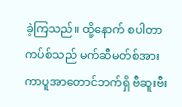ခဲ့ကြသည်။ ထို့နောက် စပါတာကပ်စ်သည် မက်ဆီမတ်စ်အား ကာပူအာတောင်ဘက်ရှိ ဗီဆူးဗီး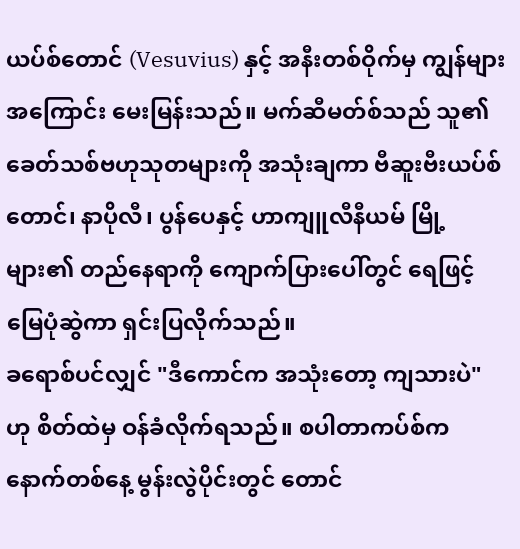ယပ်စ်တောင် (Vesuvius) နှင့် အနီးတစ်ဝိုက်မှ ကျွန်များအကြောင်း မေးမြန်းသည်။ မက်ဆီမတ်စ်သည် သူ၏ ခေတ်သစ်ဗဟုသုတများကို အသုံးချကာ ဗီဆူးဗီးယပ်စ်တောင်၊ နာပိုလီ၊ ပွန်ပေနှင့် ဟာကျူလီနီယမ် မြို့များ၏ တည်နေရာကို ကျောက်ပြားပေါ်တွင် ရေဖြင့် မြေပုံဆွဲကာ ရှင်းပြလိုက်သည်။
ခရောစ်ပင်လျှင် "ဒီကောင်က အသုံးတော့ ကျသားပဲ" ဟု စိတ်ထဲမှ ဝန်ခံလိုက်ရသည်။ စပါတာကပ်စ်က နောက်တစ်နေ့ မွန်းလွဲပိုင်းတွင် တောင်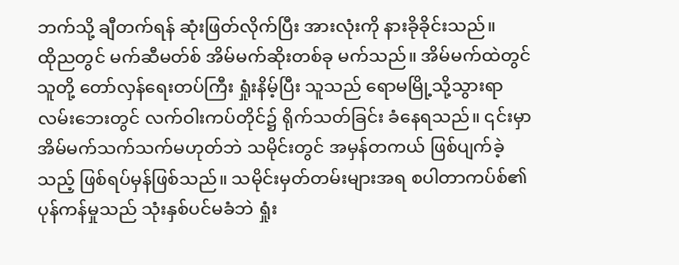ဘက်သို့ ချီတက်ရန် ဆုံးဖြတ်လိုက်ပြီး အားလုံးကို နားခိုခိုင်းသည်။
ထိုညတွင် မက်ဆီမတ်စ် အိမ်မက်ဆိုးတစ်ခု မက်သည်။ အိမ်မက်ထဲတွင် သူတို့ တော်လှန်ရေးတပ်ကြီး ရှုံးနိမ့်ပြီး သူသည် ရောမမြို့သို့သွားရာ လမ်းဘေးတွင် လက်ဝါးကပ်တိုင်၌ ရိုက်သတ်ခြင်း ခံနေရသည်။ ၎င်းမှာ အိမ်မက်သက်သက်မဟုတ်ဘဲ သမိုင်းတွင် အမှန်တကယ် ဖြစ်ပျက်ခဲ့သည့် ဖြစ်ရပ်မှန်ဖြစ်သည်။ သမိုင်းမှတ်တမ်းများအရ စပါတာကပ်စ်၏ ပုန်ကန်မှုသည် သုံးနှစ်ပင်မခံဘဲ ရှုံး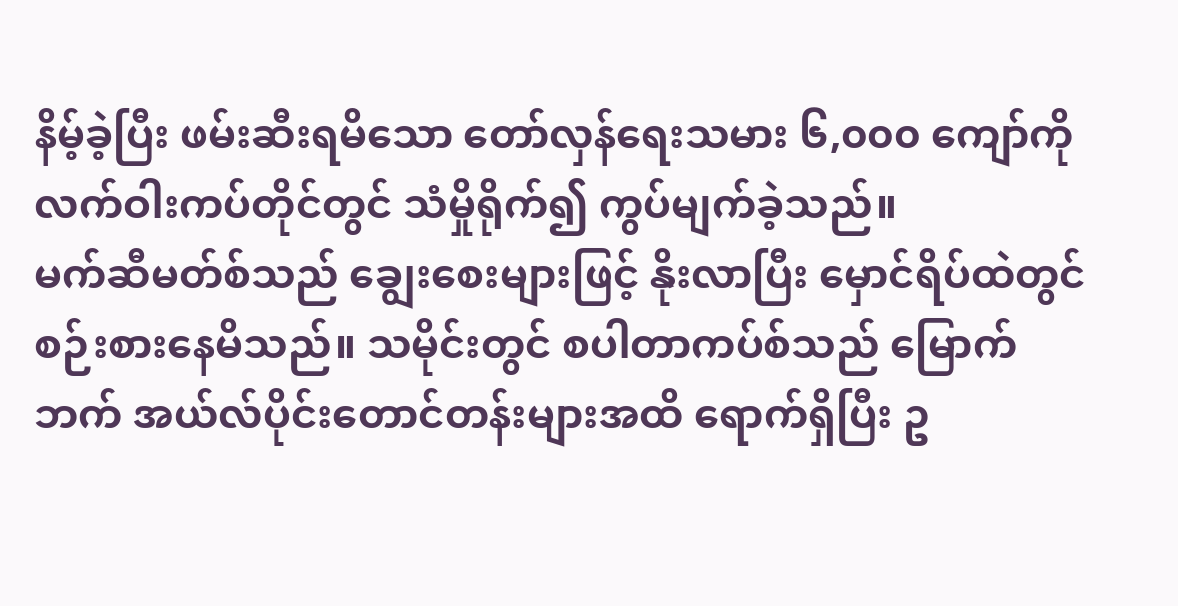နိမ့်ခဲ့ပြီး ဖမ်းဆီးရမိသော တော်လှန်ရေးသမား ၆,၀၀၀ ကျော်ကို လက်ဝါးကပ်တိုင်တွင် သံမှိုရိုက်၍ ကွပ်မျက်ခဲ့သည်။
မက်ဆီမတ်စ်သည် ချွေးစေးများဖြင့် နိုးလာပြီး မှောင်ရိပ်ထဲတွင် စဉ်းစားနေမိသည်။ သမိုင်းတွင် စပါတာကပ်စ်သည် မြောက်ဘက် အယ်လ်ပိုင်းတောင်တန်းများအထိ ရောက်ရှိပြီး ဥ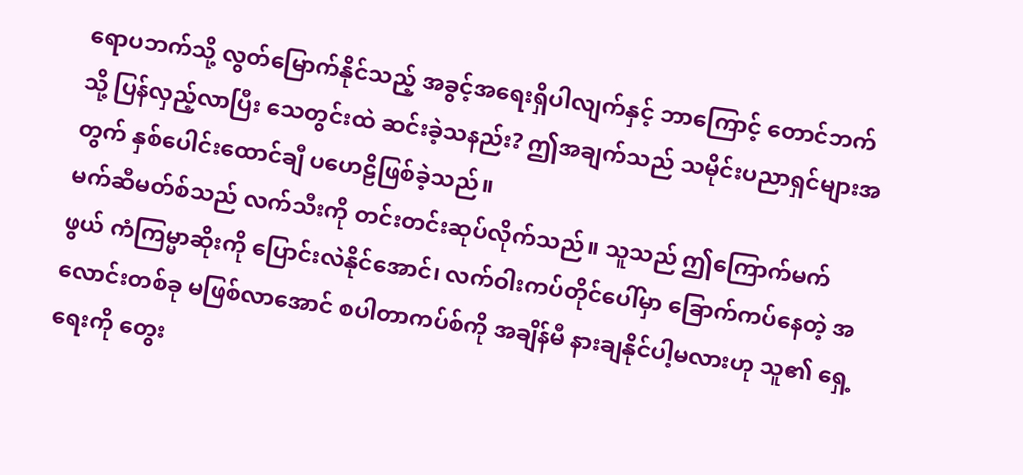ရောပဘက်သို့ လွတ်မြောက်နိုင်သည့် အခွင့်အရေးရှိပါလျက်နှင့် ဘာကြောင့် တောင်ဘက်သို့ ပြန်လှည့်လာပြီး သေတွင်းထဲ ဆင်းခဲ့သနည်း? ဤအချက်သည် သမိုင်းပညာရှင်များအတွက် နှစ်ပေါင်းထောင်ချီ ပဟေဠိဖြစ်ခဲ့သည်။
မက်ဆီမတ်စ်သည် လက်သီးကို တင်းတင်းဆုပ်လိုက်သည်။ သူသည် ဤကြောက်မက်ဖွယ် ကံကြမ္မာဆိုးကို ပြောင်းလဲနိုင်အောင်၊ လက်ဝါးကပ်တိုင်ပေါ်မှာ ခြောက်ကပ်နေတဲ့ အလောင်းတစ်ခု မဖြစ်လာအောင် စပါတာကပ်စ်ကို အချိန်မီ နားချနိုင်ပါ့မလားဟု သူ၏ ရှေ့ရေးကို တွေး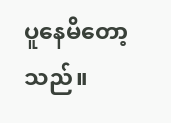ပူနေမိတော့သည်။